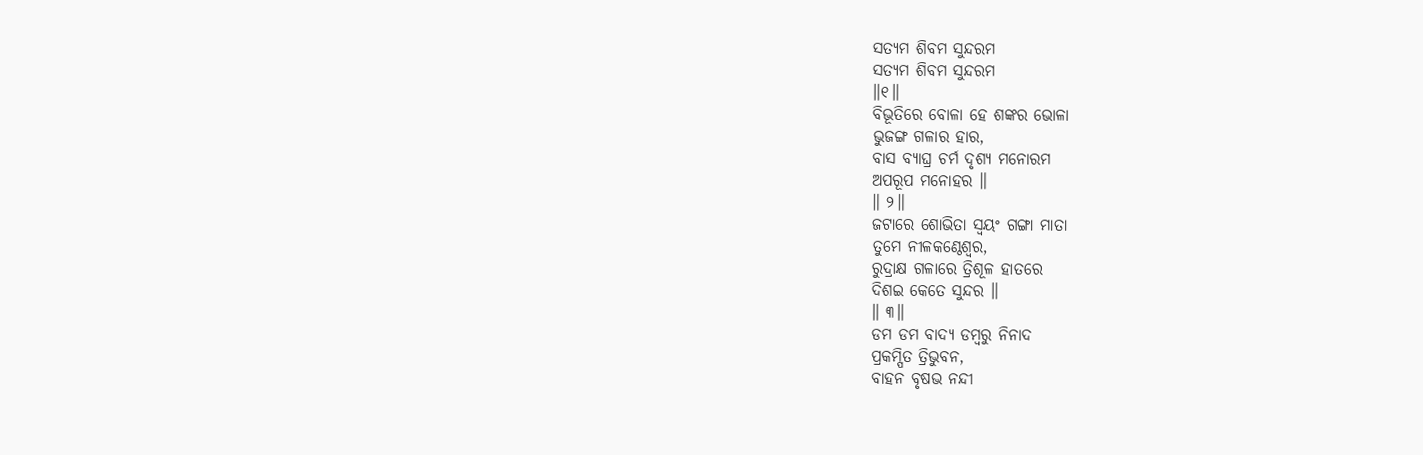ସତ୍ୟମ ଶିବମ ସୁନ୍ଦରମ
ସତ୍ୟମ ଶିବମ ସୁନ୍ଦରମ
॥୧॥
ବିଭୂତିରେ ବୋଳା ହେ ଶଙ୍କର ଭୋଳା
ଭୁଜଙ୍ଗ ଗଳାର ହାର,
ବାସ ବ୍ୟାଘ୍ର ଚର୍ମ ଦୃଶ୍ୟ ମନୋରମ
ଅପରୂପ ମନୋହର ॥
॥ ୨॥
ଜଟାରେ ଶୋଭିତା ସ୍ୱୟଂ ଗଙ୍ଗା ମାତା
ତୁମେ ନୀଳକଣ୍ଠେଶ୍ଵର,
ରୁଦ୍ରାକ୍ଷ ଗଳାରେ ତ୍ରିଶୂଳ ହାତରେ
ଦିଶଇ କେତେ ସୁନ୍ଦର ॥
॥ ୩॥
ଡମ ଡମ ବାଦ୍ୟ ଡମ୍ବରୁ ନିନାଦ
ପ୍ରକମ୍ପିତ ତ୍ରିଭୁବନ,
ବାହନ ବୃଷଭ ନନ୍ଦୀ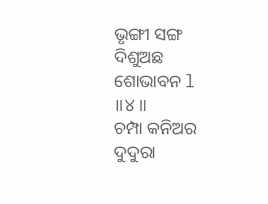ଭୃଙ୍ଗୀ ସଙ୍ଗ
ଦିଶୁଅଛ ଶୋଭାବନ l
॥୪॥
ଚମ୍ପା କନିଅର ଦୁଦୁରା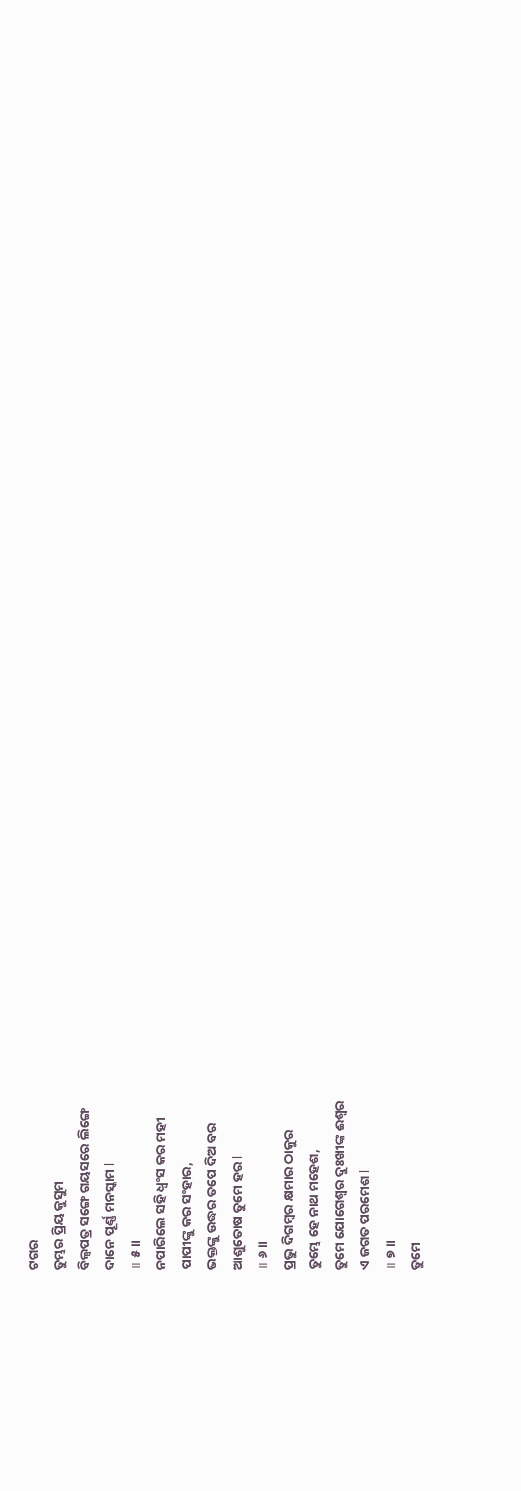ଟଗର
ତୁମ୍ଭର ପ୍ରିୟ କୁସୁମ
ବିଲ୍ଵପତ୍ର ସଙ୍ଗେ ଗୟସରେ ଲିଙ୍ଗେ
ଦାନେ ପୂର୍ଣ୍ଣ ମନସ୍କାମ l
॥ ୫॥
ନପାରିଲେ ସହି ଧ୍ବଂସ କର ମହୀ
ପାପୀଙ୍କୁ କର ସଂହାର,
ଭକ୍ତଙ୍କୁ ଉଦ୍ଧର ତପେ ଦିଅ ବର
ଆଶୁତୋଷ ତୁମେ ହର l
॥ ୬॥
ପ୍ରଭୁ ଦିଗମ୍ବର କ୍ଷମାର ଠାକୁର
ତୁମ୍ଭେ ହେ ନାଥ ମହେଶ,
ତୁମେ ଯୋଗେଶ୍ୱର ଦୁଃଖୀଙ୍କ ଈଶ୍ୱର
ଏ ଜଗତ ପରମେଶ l
॥ ୭॥
ତୁମେ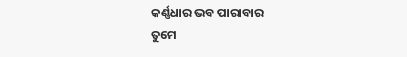କର୍ଣ୍ଣଧାର ଭବ ପାରାବାର
ତୁମେ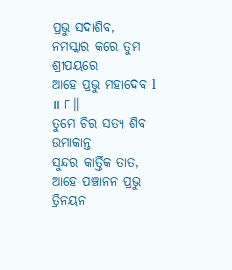ପ୍ରଭୁ ସଦାଶିବ,
ନମସ୍କାର କରେ ତୁମ ଶ୍ରୀପୟରେ
ଆହେ ପ୍ରଭୁ ମହାଦେବ l
॥ ୮॥
ତୁମେ ଚିର ସତ୍ୟ ଶିବ ଉମାକାନ୍ତ
ସୁନ୍ଦର କାର୍ତ୍ତିକ ତାତ,
ଆହେ ପଞ୍ଚାନନ ପ୍ରଭୁ ତ୍ରିନୟନ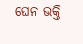ଘେନ ଭକ୍ତି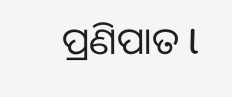ପ୍ରଣିପାତ l